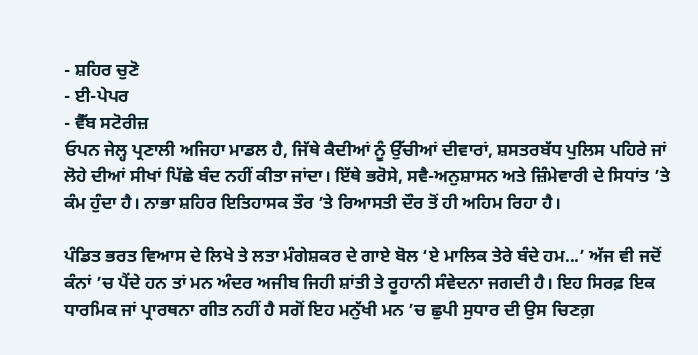- ਸ਼ਹਿਰ ਚੁਣੋ
- ਈ-ਪੇਪਰ
- ਵੈੱਬ ਸਟੋਰੀਜ਼
ਓਪਨ ਜੇਲ੍ਹ ਪ੍ਰਣਾਲੀ ਅਜਿਹਾ ਮਾਡਲ ਹੈ, ਜਿੱਥੇ ਕੈਦੀਆਂ ਨੂੰ ਉੱਚੀਆਂ ਦੀਵਾਰਾਂ, ਸ਼ਸਤਰਬੱਧ ਪੁਲਿਸ ਪਹਿਰੇ ਜਾਂ ਲੋਹੇ ਦੀਆਂ ਸੀਖਾਂ ਪਿੱਛੇ ਬੰਦ ਨਹੀਂ ਕੀਤਾ ਜਾਂਦਾ। ਇੱਥੇ ਭਰੋਸੇ, ਸਵੈ-ਅਨੁਸ਼ਾਸਨ ਅਤੇ ਜ਼ਿੰਮੇਵਾਰੀ ਦੇ ਸਿਧਾਂਤ ’ਤੇ ਕੰਮ ਹੁੰਦਾ ਹੈ। ਨਾਭਾ ਸ਼ਹਿਰ ਇਤਿਹਾਸਕ ਤੌਰ ’ਤੇ ਰਿਆਸਤੀ ਦੌਰ ਤੋਂ ਹੀ ਅਹਿਮ ਰਿਹਾ ਹੈ।

ਪੰਡਿਤ ਭਰਤ ਵਿਆਸ ਦੇ ਲਿਖੇ ਤੇ ਲਤਾ ਮੰਗੇਸ਼ਕਰ ਦੇ ਗਾਏ ਬੋਲ ‘ਏ ਮਾਲਿਕ ਤੇਰੇ ਬੰਦੇ ਹਮ...’ ਅੱਜ ਵੀ ਜਦੋਂ ਕੰਨਾਂ ’ਚ ਪੈਂਦੇ ਹਨ ਤਾਂ ਮਨ ਅੰਦਰ ਅਜੀਬ ਜਿਹੀ ਸ਼ਾਂਤੀ ਤੇ ਰੂਹਾਨੀ ਸੰਵੇਦਨਾ ਜਗਦੀ ਹੈ। ਇਹ ਸਿਰਫ਼ ਇਕ ਧਾਰਮਿਕ ਜਾਂ ਪ੍ਰਾਰਥਨਾ ਗੀਤ ਨਹੀਂ ਹੈ ਸਗੋਂ ਇਹ ਮਨੁੱਖੀ ਮਨ ’ਚ ਛੁਪੀ ਸੁਧਾਰ ਦੀ ਉਸ ਚਿਣਗ਼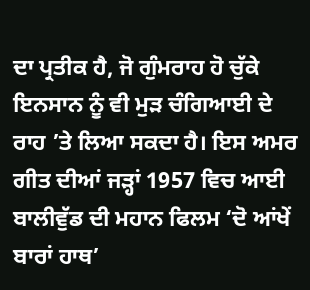ਦਾ ਪ੍ਰਤੀਕ ਹੈ, ਜੋ ਗੁੰਮਰਾਹ ਹੋ ਚੁੱਕੇ ਇਨਸਾਨ ਨੂੰ ਵੀ ਮੁੜ ਚੰਗਿਆਈ ਦੇ ਰਾਹ ’ਤੇ ਲਿਆ ਸਕਦਾ ਹੈ। ਇਸ ਅਮਰ ਗੀਤ ਦੀਆਂ ਜੜ੍ਹਾਂ 1957 ਵਿਚ ਆਈ ਬਾਲੀਵੁੱਡ ਦੀ ਮਹਾਨ ਫਿਲਮ ‘ਦੋ ਆਂਖੇਂ ਬਾਰਾਂ ਹਾਥ’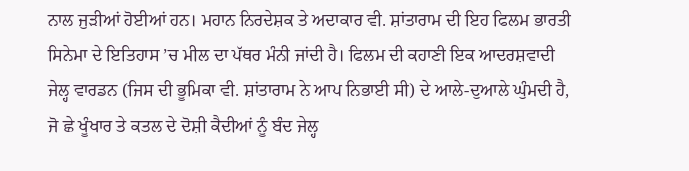ਨਾਲ ਜੁੜੀਆਂ ਹੋਈਆਂ ਹਨ। ਮਹਾਨ ਨਿਰਦੇਸ਼ਕ ਤੇ ਅਦਾਕਾਰ ਵੀ. ਸ਼ਾਂਤਾਰਾਮ ਦੀ ਇਹ ਫਿਲਮ ਭਾਰਤੀ ਸਿਨੇਮਾ ਦੇ ਇਤਿਹਾਸ ’ਚ ਮੀਲ ਦਾ ਪੱਥਰ ਮੰਨੀ ਜਾਂਦੀ ਹੈ। ਫਿਲਮ ਦੀ ਕਹਾਣੀ ਇਕ ਆਦਰਸ਼ਵਾਦੀ ਜੇਲ੍ਹ ਵਾਰਡਨ (ਜਿਸ ਦੀ ਭੂਮਿਕਾ ਵੀ. ਸ਼ਾਂਤਾਰਾਮ ਨੇ ਆਪ ਨਿਭਾਈ ਸੀ) ਦੇ ਆਲੇ-ਦੁਆਲੇ ਘੁੰਮਦੀ ਹੈ, ਜੋ ਛੇ ਖੂੰਖਾਰ ਤੇ ਕਤਲ ਦੇ ਦੋਸ਼ੀ ਕੈਦੀਆਂ ਨੂੰ ਬੰਦ ਜੇਲ੍ਹ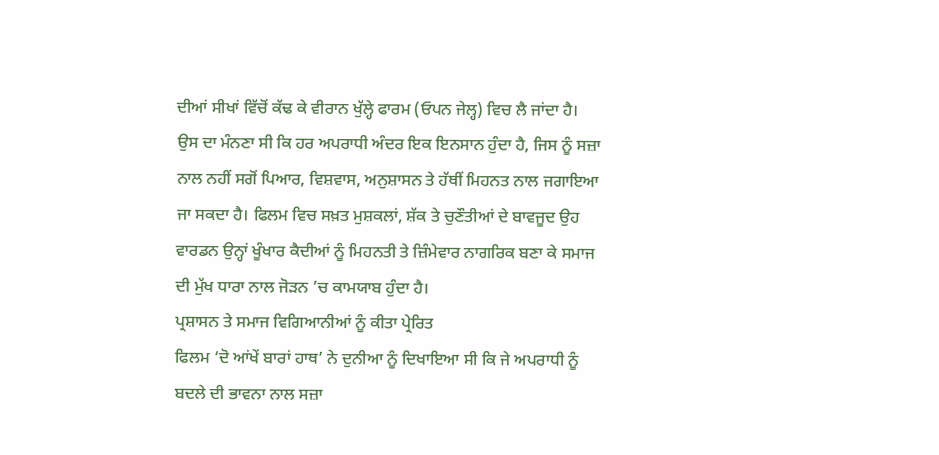ਦੀਆਂ ਸੀਖਾਂ ਵਿੱਚੋਂ ਕੱਢ ਕੇ ਵੀਰਾਨ ਖੁੱਲ੍ਹੇ ਫਾਰਮ (ਓਪਨ ਜੇਲ੍ਹ) ਵਿਚ ਲੈ ਜਾਂਦਾ ਹੈ। ਉਸ ਦਾ ਮੰਨਣਾ ਸੀ ਕਿ ਹਰ ਅਪਰਾਧੀ ਅੰਦਰ ਇਕ ਇਨਸਾਨ ਹੁੰਦਾ ਹੈ, ਜਿਸ ਨੂੰ ਸਜ਼ਾ ਨਾਲ ਨਹੀਂ ਸਗੋਂ ਪਿਆਰ, ਵਿਸ਼ਵਾਸ, ਅਨੁਸ਼ਾਸਨ ਤੇ ਹੱਥੀਂ ਮਿਹਨਤ ਨਾਲ ਜਗਾਇਆ ਜਾ ਸਕਦਾ ਹੈ। ਫਿਲਮ ਵਿਚ ਸਖ਼ਤ ਮੁਸ਼ਕਲਾਂ, ਸ਼ੱਕ ਤੇ ਚੁਣੌਤੀਆਂ ਦੇ ਬਾਵਜੂਦ ਉਹ ਵਾਰਡਨ ਉਨ੍ਹਾਂ ਖੂੰਖਾਰ ਕੈਦੀਆਂ ਨੂੰ ਮਿਹਨਤੀ ਤੇ ਜ਼ਿੰਮੇਵਾਰ ਨਾਗਰਿਕ ਬਣਾ ਕੇ ਸਮਾਜ ਦੀ ਮੁੱਖ ਧਾਰਾ ਨਾਲ ਜੋੜਨ ’ਚ ਕਾਮਯਾਬ ਹੁੰਦਾ ਹੈ।
ਪ੍ਰਸ਼ਾਸਨ ਤੇ ਸਮਾਜ ਵਿਗਿਆਨੀਆਂ ਨੂੰ ਕੀਤਾ ਪ੍ਰੇਰਿਤ
ਫਿਲਮ ‘ਦੋ ਆਂਖੇਂ ਬਾਰਾਂ ਹਾਥ’ ਨੇ ਦੁਨੀਆ ਨੂੰ ਦਿਖਾਇਆ ਸੀ ਕਿ ਜੇ ਅਪਰਾਧੀ ਨੂੰ ਬਦਲੇ ਦੀ ਭਾਵਨਾ ਨਾਲ ਸਜ਼ਾ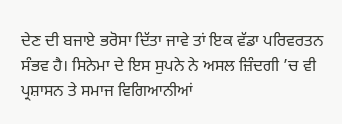ਦੇਣ ਦੀ ਬਜਾਏ ਭਰੋਸਾ ਦਿੱਤਾ ਜਾਵੇ ਤਾਂ ਇਕ ਵੱਡਾ ਪਰਿਵਰਤਨ ਸੰਭਵ ਹੈ। ਸਿਨੇਮਾ ਦੇ ਇਸ ਸੁਪਨੇ ਨੇ ਅਸਲ ਜ਼ਿੰਦਗੀ ’ਚ ਵੀ ਪ੍ਰਸ਼ਾਸਨ ਤੇ ਸਮਾਜ ਵਿਗਿਆਨੀਆਂ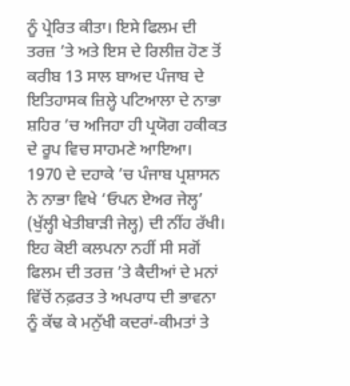ਨੂੰ ਪ੍ਰੇਰਿਤ ਕੀਤਾ। ਇਸੇ ਫਿਲਮ ਦੀ ਤਰਜ਼ ’ਤੇ ਅਤੇ ਇਸ ਦੇ ਰਿਲੀਜ਼ ਹੋਣ ਤੋਂ ਕਰੀਬ 13 ਸਾਲ ਬਾਅਦ ਪੰਜਾਬ ਦੇ ਇਤਿਹਾਸਕ ਜ਼ਿਲ੍ਹੇ ਪਟਿਆਲਾ ਦੇ ਨਾਭਾ ਸ਼ਹਿਰ ’ਚ ਅਜਿਹਾ ਹੀ ਪ੍ਰਯੋਗ ਹਕੀਕਤ ਦੇ ਰੂਪ ਵਿਚ ਸਾਹਮਣੇ ਆਇਆ। 1970 ਦੇ ਦਹਾਕੇ ’ਚ ਪੰਜਾਬ ਪ੍ਰਸ਼ਾਸਨ ਨੇ ਨਾਭਾ ਵਿਖੇ ‘ਓਪਨ ਏਅਰ ਜੇਲ੍ਹ’ (ਖੁੱਲ੍ਹੀ ਖੇਤੀਬਾੜੀ ਜੇਲ੍ਹ) ਦੀ ਨੀਂਹ ਰੱਖੀ। ਇਹ ਕੋਈ ਕਲਪਨਾ ਨਹੀਂ ਸੀ ਸਗੋਂ ਫਿਲਮ ਦੀ ਤਰਜ਼ ’ਤੇ ਕੈਦੀਆਂ ਦੇ ਮਨਾਂ ਵਿੱਚੋਂ ਨਫ਼ਰਤ ਤੇ ਅਪਰਾਧ ਦੀ ਭਾਵਨਾ ਨੂੰ ਕੱਢ ਕੇ ਮਨੁੱਖੀ ਕਦਰਾਂ-ਕੀਮਤਾਂ ਤੇ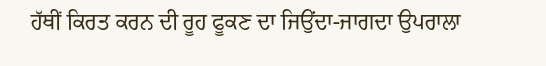ਹੱਥੀਂ ਕਿਰਤ ਕਰਨ ਦੀ ਰੂਹ ਫੂਕਣ ਦਾ ਜਿਉਂਦਾ-ਜਾਗਦਾ ਉਪਰਾਲਾ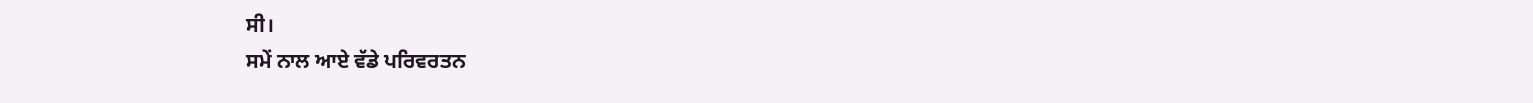ਸੀ।
ਸਮੇਂ ਨਾਲ ਆਏ ਵੱਡੇ ਪਰਿਵਰਤਨ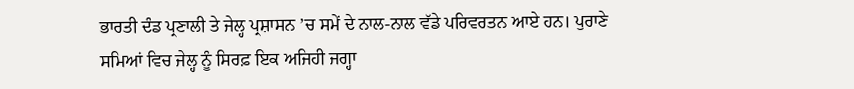ਭਾਰਤੀ ਦੰਡ ਪ੍ਰਣਾਲੀ ਤੇ ਜੇਲ੍ਹ ਪ੍ਰਸ਼ਾਸਨ ’ਚ ਸਮੇਂ ਦੇ ਨਾਲ-ਨਾਲ ਵੱਡੇ ਪਰਿਵਰਤਨ ਆਏ ਹਨ। ਪੁਰਾਣੇ ਸਮਿਆਂ ਵਿਚ ਜੇਲ੍ਹ ਨੂੰ ਸਿਰਫ਼ ਇਕ ਅਜਿਹੀ ਜਗ੍ਹਾ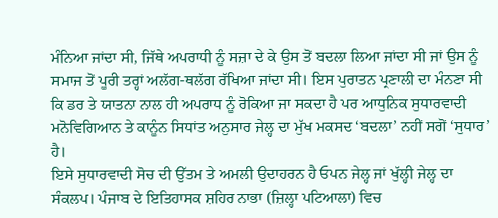ਮੰਨਿਆ ਜਾਂਦਾ ਸੀ, ਜਿੱਥੇ ਅਪਰਾਧੀ ਨੂੰ ਸਜ਼ਾ ਦੇ ਕੇ ਉਸ ਤੋਂ ਬਦਲਾ ਲਿਆ ਜਾਂਦਾ ਸੀ ਜਾਂ ਉਸ ਨੂੰ ਸਮਾਜ ਤੋਂ ਪੂਰੀ ਤਰ੍ਹਾਂ ਅਲੱਗ-ਥਲੱਗ ਰੱਖਿਆ ਜਾਂਦਾ ਸੀ। ਇਸ ਪੁਰਾਤਨ ਪ੍ਰਣਾਲੀ ਦਾ ਮੰਨਣਾ ਸੀ ਕਿ ਡਰ ਤੇ ਯਾਤਨਾ ਨਾਲ ਹੀ ਅਪਰਾਧ ਨੂੰ ਰੋਕਿਆ ਜਾ ਸਕਦਾ ਹੈ ਪਰ ਆਧੁਨਿਕ ਸੁਧਾਰਵਾਦੀ ਮਨੋਵਿਗਿਆਨ ਤੇ ਕਾਨੂੰਨ ਸਿਧਾਂਤ ਅਨੁਸਾਰ ਜੇਲ੍ਹ ਦਾ ਮੁੱਖ ਮਕਸਦ ‘ਬਦਲਾ’ ਨਹੀਂ ਸਗੋਂ ‘ਸੁਧਾਰ’ ਹੈ।
ਇਸੇ ਸੁਧਾਰਵਾਦੀ ਸੋਚ ਦੀ ਉੱਤਮ ਤੇ ਅਮਲੀ ਉਦਾਹਰਨ ਹੈ ਓਪਨ ਜੇਲ੍ਹ ਜਾਂ ਖੁੱਲ੍ਹੀ ਜੇਲ੍ਹ ਦਾ ਸੰਕਲਪ। ਪੰਜਾਬ ਦੇ ਇਤਿਹਾਸਕ ਸ਼ਹਿਰ ਨਾਭਾ (ਜ਼ਿਲ੍ਹਾ ਪਟਿਆਲਾ) ਵਿਚ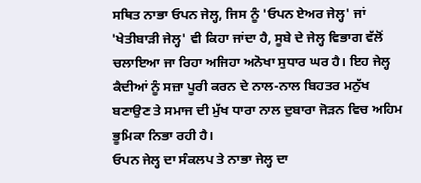ਸਥਿਤ ਨਾਭਾ ਓਪਨ ਜੇਲ੍ਹ, ਜਿਸ ਨੂੰ 'ਓਪਨ ਏਅਰ ਜੇਲ੍ਹ' ਜਾਂ 'ਖੇਤੀਬਾੜੀ ਜੇਲ੍ਹ' ਵੀ ਕਿਹਾ ਜਾਂਦਾ ਹੈ, ਸੂਬੇ ਦੇ ਜੇਲ੍ਹ ਵਿਭਾਗ ਵੱਲੋਂ ਚਲਾਇਆ ਜਾ ਰਿਹਾ ਅਜਿਹਾ ਅਨੋਖਾ ਸੁਧਾਰ ਘਰ ਹੈ। ਇਹ ਜੇਲ੍ਹ ਕੈਦੀਆਂ ਨੂੰ ਸਜ਼ਾ ਪੂਰੀ ਕਰਨ ਦੇ ਨਾਲ-ਨਾਲ ਬਿਹਤਰ ਮਨੁੱਖ ਬਣਾਉਣ ਤੇ ਸਮਾਜ ਦੀ ਮੁੱਖ ਧਾਰਾ ਨਾਲ ਦੁਬਾਰਾ ਜੋੜਨ ਵਿਚ ਅਹਿਮ ਭੂਮਿਕਾ ਨਿਭਾ ਰਹੀ ਹੈ।
ਓਪਨ ਜੇਲ੍ਹ ਦਾ ਸੰਕਲਪ ਤੇ ਨਾਭਾ ਜੇਲ੍ਹ ਦਾ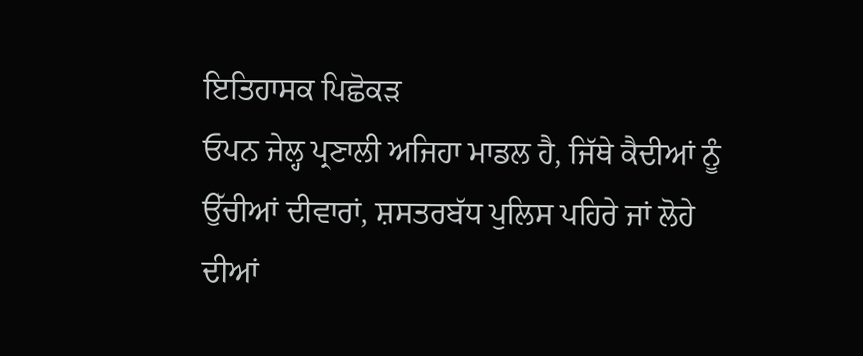ਇਤਿਹਾਸਕ ਪਿਛੋਕੜ
ਓਪਨ ਜੇਲ੍ਹ ਪ੍ਰਣਾਲੀ ਅਜਿਹਾ ਮਾਡਲ ਹੈ, ਜਿੱਥੇ ਕੈਦੀਆਂ ਨੂੰ ਉੱਚੀਆਂ ਦੀਵਾਰਾਂ, ਸ਼ਸਤਰਬੱਧ ਪੁਲਿਸ ਪਹਿਰੇ ਜਾਂ ਲੋਹੇ ਦੀਆਂ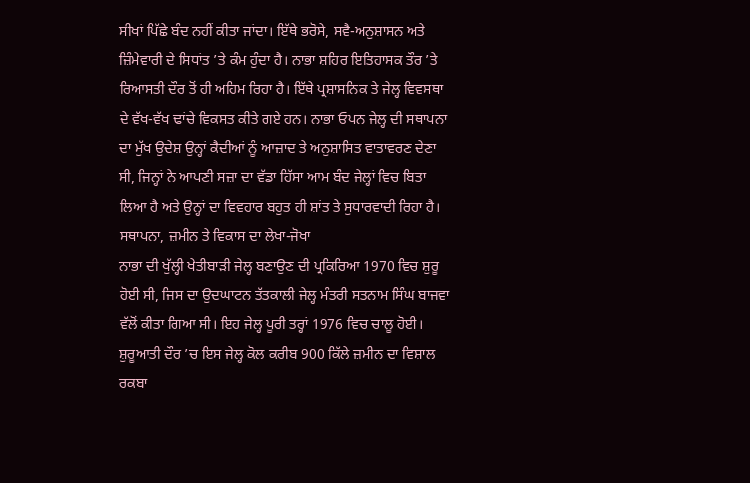ਸੀਖਾਂ ਪਿੱਛੇ ਬੰਦ ਨਹੀਂ ਕੀਤਾ ਜਾਂਦਾ। ਇੱਥੇ ਭਰੋਸੇ, ਸਵੈ-ਅਨੁਸ਼ਾਸਨ ਅਤੇ ਜ਼ਿੰਮੇਵਾਰੀ ਦੇ ਸਿਧਾਂਤ ’ਤੇ ਕੰਮ ਹੁੰਦਾ ਹੈ। ਨਾਭਾ ਸ਼ਹਿਰ ਇਤਿਹਾਸਕ ਤੌਰ ’ਤੇ ਰਿਆਸਤੀ ਦੌਰ ਤੋਂ ਹੀ ਅਹਿਮ ਰਿਹਾ ਹੈ। ਇੱਥੇ ਪ੍ਰਸ਼ਾਸਨਿਕ ਤੇ ਜੇਲ੍ਹ ਵਿਵਸਥਾ ਦੇ ਵੱਖ-ਵੱਖ ਢਾਂਚੇ ਵਿਕਸਤ ਕੀਤੇ ਗਏ ਹਨ। ਨਾਭਾ ਓਪਨ ਜੇਲ੍ਹ ਦੀ ਸਥਾਪਨਾ ਦਾ ਮੁੱਖ ਉਦੇਸ਼ ਉਨ੍ਹਾਂ ਕੈਦੀਆਂ ਨੂੰ ਆਜ਼ਾਦ ਤੇ ਅਨੁਸ਼ਾਸਿਤ ਵਾਤਾਵਰਣ ਦੇਣਾ ਸੀ, ਜਿਨ੍ਹਾਂ ਨੇ ਆਪਣੀ ਸਜ਼ਾ ਦਾ ਵੱਡਾ ਹਿੱਸਾ ਆਮ ਬੰਦ ਜੇਲ੍ਹਾਂ ਵਿਚ ਬਿਤਾ ਲਿਆ ਹੈ ਅਤੇ ਉਨ੍ਹਾਂ ਦਾ ਵਿਵਹਾਰ ਬਹੁਤ ਹੀ ਸ਼ਾਂਤ ਤੇ ਸੁਧਾਰਵਾਦੀ ਰਿਹਾ ਹੈ।
ਸਥਾਪਨਾ, ਜ਼ਮੀਨ ਤੇ ਵਿਕਾਸ ਦਾ ਲੇਖਾ-ਜੋਖਾ
ਨਾਭਾ ਦੀ ਖੁੱਲ੍ਹੀ ਖੇਤੀਬਾੜੀ ਜੇਲ੍ਹ ਬਣਾਉਣ ਦੀ ਪ੍ਰਕਿਰਿਆ 1970 ਵਿਚ ਸ਼ੁਰੂ ਹੋਈ ਸੀ, ਜਿਸ ਦਾ ਉਦਘਾਟਨ ਤੱਤਕਾਲੀ ਜੇਲ੍ਹ ਮੰਤਰੀ ਸਤਨਾਮ ਸਿੰਘ ਬਾਜਵਾ ਵੱਲੋਂ ਕੀਤਾ ਗਿਆ ਸੀ। ਇਹ ਜੇਲ੍ਹ ਪੂਰੀ ਤਰ੍ਹਾਂ 1976 ਵਿਚ ਚਾਲੂ ਹੋਈ। ਸ਼ੁਰੂਆਤੀ ਦੌਰ ’ਚ ਇਸ ਜੇਲ੍ਹ ਕੋਲ ਕਰੀਬ 900 ਕਿੱਲੇ ਜ਼ਮੀਨ ਦਾ ਵਿਸ਼ਾਲ ਰਕਬਾ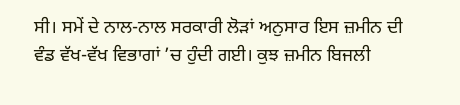ਸੀ। ਸਮੇਂ ਦੇ ਨਾਲ-ਨਾਲ ਸਰਕਾਰੀ ਲੋੜਾਂ ਅਨੁਸਾਰ ਇਸ ਜ਼ਮੀਨ ਦੀ ਵੰਡ ਵੱਖ-ਵੱਖ ਵਿਭਾਗਾਂ ’ਚ ਹੁੰਦੀ ਗਈ। ਕੁਝ ਜ਼ਮੀਨ ਬਿਜਲੀ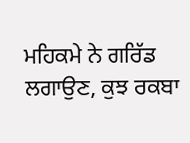ਮਹਿਕਮੇ ਨੇ ਗਰਿੱਡ ਲਗਾਉਣ, ਕੁਝ ਰਕਬਾ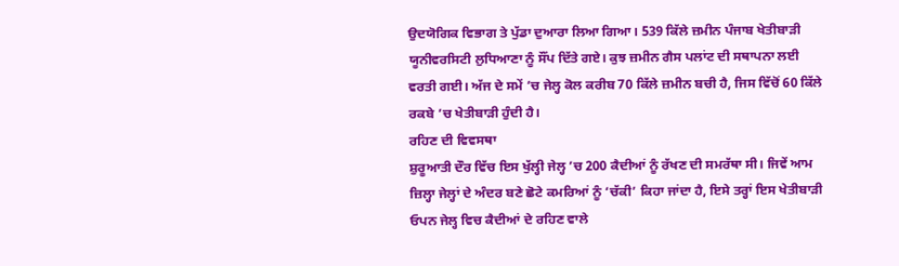ਉਦਯੋਗਿਕ ਵਿਭਾਗ ਤੇ ਪੁੱਡਾ ਦੁਆਰਾ ਲਿਆ ਗਿਆ। 539 ਕਿੱਲੇ ਜ਼ਮੀਨ ਪੰਜਾਬ ਖੇਤੀਬਾੜੀ ਯੂਨੀਵਰਸਿਟੀ ਲੁਧਿਆਣਾ ਨੂੰ ਸੌਂਪ ਦਿੱਤੇ ਗਏ। ਕੁਝ ਜ਼ਮੀਨ ਗੈਸ ਪਲਾਂਟ ਦੀ ਸਥਾਪਨਾ ਲਈ ਵਰਤੀ ਗਈ। ਅੱਜ ਦੇ ਸਮੇਂ ’ਚ ਜੇਲ੍ਹ ਕੋਲ ਕਰੀਬ 70 ਕਿੱਲੇ ਜ਼ਮੀਨ ਬਚੀ ਹੈ, ਜਿਸ ਵਿੱਚੋਂ 60 ਕਿੱਲੇ ਰਕਬੇ ’ਚ ਖੇਤੀਬਾੜੀ ਹੁੰਦੀ ਹੈ।
ਰਹਿਣ ਦੀ ਵਿਵਸਥਾ
ਸ਼ੁਰੂਆਤੀ ਦੌਰ ਵਿੱਚ ਇਸ ਖੁੱਲ੍ਹੀ ਜੇਲ੍ਹ ’ਚ 200 ਕੈਦੀਆਂ ਨੂੰ ਰੱਖਣ ਦੀ ਸਮਰੱਥਾ ਸੀ। ਜਿਵੇਂ ਆਮ ਜ਼ਿਲ੍ਹਾ ਜੇਲ੍ਹਾਂ ਦੇ ਅੰਦਰ ਬਣੇ ਛੋਟੇ ਕਮਰਿਆਂ ਨੂੰ ‘ਚੱਕੀ’ ਕਿਹਾ ਜਾਂਦਾ ਹੈ, ਇਸੇ ਤਰ੍ਹਾਂ ਇਸ ਖੇਤੀਬਾੜੀ ਓਪਨ ਜੇਲ੍ਹ ਵਿਚ ਕੈਦੀਆਂ ਦੇ ਰਹਿਣ ਵਾਲੇ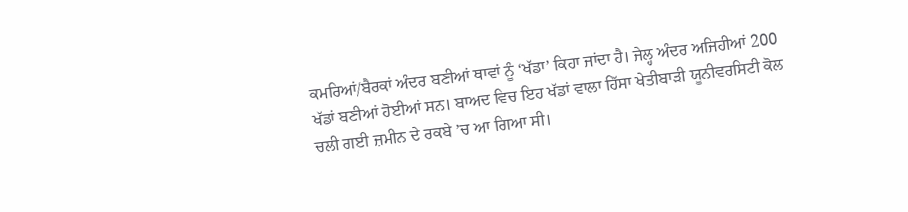ਕਮਰਿਆਂ/ਬੈਰਕਾਂ ਅੰਦਰ ਬਣੀਆਂ ਥਾਵਾਂ ਨੂੰ ‘ਖੱਡਾ’ ਕਿਹਾ ਜਾਂਦਾ ਹੈ। ਜੇਲ੍ਹ ਅੰਦਰ ਅਜਿਹੀਆਂ 200 ਖੱਡਾਂ ਬਣੀਆਂ ਹੋਈਆਂ ਸਨ। ਬਾਅਦ ਵਿਚ ਇਹ ਖੱਡਾਂ ਵਾਲਾ ਹਿੱਸਾ ਖੇਤੀਬਾੜੀ ਯੂਨੀਵਰਸਿਟੀ ਕੋਲ ਚਲੀ ਗਈ ਜ਼ਮੀਨ ਦੇ ਰਕਬੇ ’ਚ ਆ ਗਿਆ ਸੀ।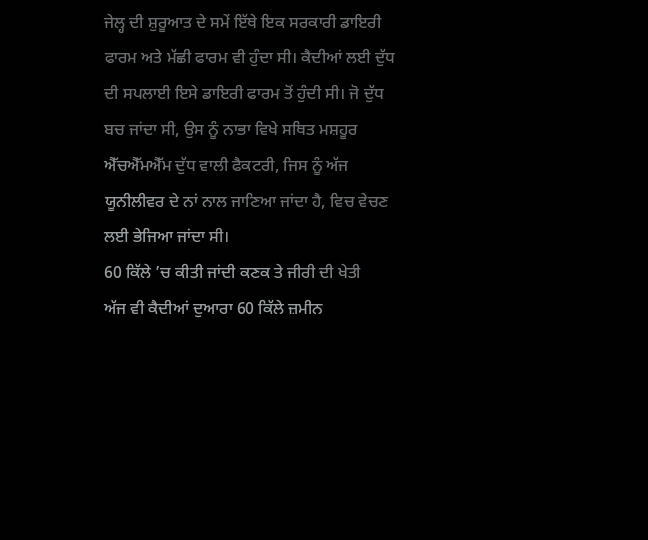ਜੇਲ੍ਹ ਦੀ ਸ਼ੁਰੂਆਤ ਦੇ ਸਮੇਂ ਇੱਥੇ ਇਕ ਸਰਕਾਰੀ ਡਾਇਰੀ ਫਾਰਮ ਅਤੇ ਮੱਛੀ ਫਾਰਮ ਵੀ ਹੁੰਦਾ ਸੀ। ਕੈਦੀਆਂ ਲਈ ਦੁੱਧ ਦੀ ਸਪਲਾਈ ਇਸੇ ਡਾਇਰੀ ਫਾਰਮ ਤੋਂ ਹੁੰਦੀ ਸੀ। ਜੋ ਦੁੱਧ ਬਚ ਜਾਂਦਾ ਸੀ, ਉਸ ਨੂੰ ਨਾਭਾ ਵਿਖੇ ਸਥਿਤ ਮਸ਼ਹੂਰ ਐੱਚਐੱਮਐੱਮ ਦੁੱਧ ਵਾਲੀ ਫੈਕਟਰੀ, ਜਿਸ ਨੂੰ ਅੱਜ ਯੂਨੀਲੀਵਰ ਦੇ ਨਾਂ ਨਾਲ ਜਾਣਿਆ ਜਾਂਦਾ ਹੈ, ਵਿਚ ਵੇਚਣ ਲਈ ਭੇਜਿਆ ਜਾਂਦਾ ਸੀ।
60 ਕਿੱਲੇ ’ਚ ਕੀਤੀ ਜਾਂਦੀ ਕਣਕ ਤੇ ਜੀਰੀ ਦੀ ਖੇਤੀ
ਅੱਜ ਵੀ ਕੈਦੀਆਂ ਦੁਆਰਾ 60 ਕਿੱਲੇ ਜ਼ਮੀਨ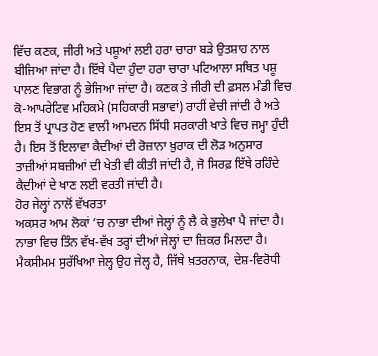ਵਿੱਚ ਕਣਕ, ਜੀਰੀ ਅਤੇ ਪਸ਼ੂਆਂ ਲਈ ਹਰਾ ਚਾਰਾ ਬੜੇ ਉਤਸ਼ਾਹ ਨਾਲ ਬੀਜਿਆ ਜਾਂਦਾ ਹੈ। ਇੱਥੇ ਪੈਦਾ ਹੁੰਦਾ ਹਰਾ ਚਾਰਾ ਪਟਿਆਲਾ ਸਥਿਤ ਪਸ਼ੂ ਪਾਲਣ ਵਿਭਾਗ ਨੂੰ ਭੇਜਿਆ ਜਾਂਦਾ ਹੈ। ਕਣਕ ਤੇ ਜੀਰੀ ਦੀ ਫ਼ਸਲ ਮੰਡੀ ਵਿਚ ਕੋ-ਆਪਰੇਟਿਵ ਮਹਿਕਮੇ (ਸਹਿਕਾਰੀ ਸਭਾਵਾਂ) ਰਾਹੀਂ ਵੇਚੀ ਜਾਂਦੀ ਹੈ ਅਤੇ ਇਸ ਤੋਂ ਪ੍ਰਾਪਤ ਹੋਣ ਵਾਲੀ ਆਮਦਨ ਸਿੱਧੀ ਸਰਕਾਰੀ ਖਾਤੇ ਵਿਚ ਜਮ੍ਹਾ ਹੁੰਦੀ ਹੈ। ਇਸ ਤੋਂ ਇਲਾਵਾ ਕੈਦੀਆਂ ਦੀ ਰੋਜ਼ਾਨਾ ਖ਼ੁਰਾਕ ਦੀ ਲੋੜ ਅਨੁਸਾਰ ਤਾਜ਼ੀਆਂ ਸਬਜ਼ੀਆਂ ਦੀ ਖੇਤੀ ਵੀ ਕੀਤੀ ਜਾਂਦੀ ਹੈ, ਜੋ ਸਿਰਫ਼ ਇੱਥੇ ਰਹਿੰਦੇ ਕੈਦੀਆਂ ਦੇ ਖਾਣ ਲਈ ਵਰਤੀ ਜਾਂਦੀ ਹੈ।
ਹੋਰ ਜੇਲ੍ਹਾਂ ਨਾਲੋਂ ਵੱਖਰਤਾ
ਅਕਸਰ ਆਮ ਲੋਕਾਂ ’ਚ ਨਾਭਾ ਦੀਆਂ ਜੇਲ੍ਹਾਂ ਨੂੰ ਲੈ ਕੇ ਭੁਲੇਖਾ ਪੈ ਜਾਂਦਾ ਹੈ। ਨਾਭਾ ਵਿਚ ਤਿੰਨ ਵੱਖ-ਵੱਖ ਤਰ੍ਹਾਂ ਦੀਆਂ ਜੇਲ੍ਹਾਂ ਦਾ ਜ਼ਿਕਰ ਮਿਲਦਾ ਹੈ। ਮੈਕਸੀਮਮ ਸੁਰੱਖਿਆ ਜੇਲ੍ਹ ਉਹ ਜੇਲ੍ਹ ਹੈ, ਜਿੱਥੇ ਖ਼ਤਰਨਾਕ, ਦੇਸ਼-ਵਿਰੋਧੀ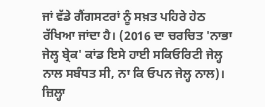ਜਾਂ ਵੱਡੇ ਗੈਂਗਸਟਰਾਂ ਨੂੰ ਸਖ਼ਤ ਪਹਿਰੇ ਹੇਠ ਰੱਖਿਆ ਜਾਂਦਾ ਹੈ। (2016 ਦਾ ਚਰਚਿਤ 'ਨਾਭਾ ਜੇਲ੍ਹ ਬ੍ਰੇਕ' ਕਾਂਡ ਇਸੇ ਹਾਈ ਸਕਿਓਰਿਟੀ ਜੇਲ੍ਹ ਨਾਲ ਸਬੰਧਤ ਸੀ, ਨਾ ਕਿ ਓਪਨ ਜੇਲ੍ਹ ਨਾਲ)। ਜ਼ਿਲ੍ਹਾ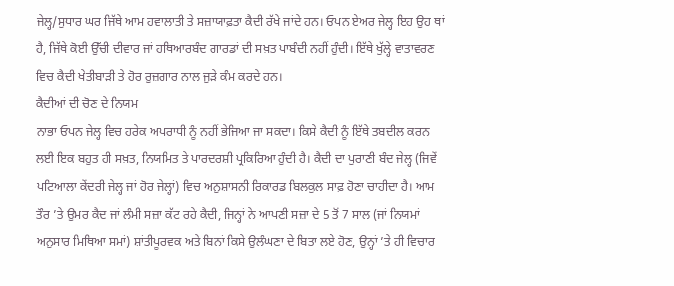ਜੇਲ੍ਹ/ਸੁਧਾਰ ਘਰ ਜਿੱਥੇ ਆਮ ਹਵਾਲਾਤੀ ਤੇ ਸਜ਼ਾਯਾਫ਼ਤਾ ਕੈਦੀ ਰੱਖੇ ਜਾਂਦੇ ਹਨ। ਓਪਨ ਏਅਰ ਜੇਲ੍ਹ ਇਹ ਉਹ ਥਾਂ ਹੈ, ਜਿੱਥੇ ਕੋਈ ਉੱਚੀ ਦੀਵਾਰ ਜਾਂ ਹਥਿਆਰਬੰਦ ਗਾਰਡਾਂ ਦੀ ਸਖ਼ਤ ਪਾਬੰਦੀ ਨਹੀਂ ਹੁੰਦੀ। ਇੱਥੇ ਖੁੱਲ੍ਹੇ ਵਾਤਾਵਰਣ ਵਿਚ ਕੈਦੀ ਖੇਤੀਬਾੜੀ ਤੇ ਹੋਰ ਰੁਜ਼ਗਾਰ ਨਾਲ ਜੁੜੇ ਕੰਮ ਕਰਦੇ ਹਨ।
ਕੈਦੀਆਂ ਦੀ ਚੋਣ ਦੇ ਨਿਯਮ
ਨਾਭਾ ਓਪਨ ਜੇਲ੍ਹ ਵਿਚ ਹਰੇਕ ਅਪਰਾਧੀ ਨੂੰ ਨਹੀਂ ਭੇਜਿਆ ਜਾ ਸਕਦਾ। ਕਿਸੇ ਕੈਦੀ ਨੂੰ ਇੱਥੇ ਤਬਦੀਲ ਕਰਨ ਲਈ ਇਕ ਬਹੁਤ ਹੀ ਸਖ਼ਤ, ਨਿਯਮਿਤ ਤੇ ਪਾਰਦਰਸ਼ੀ ਪ੍ਰਕਿਰਿਆ ਹੁੰਦੀ ਹੈ। ਕੈਦੀ ਦਾ ਪੁਰਾਣੀ ਬੰਦ ਜੇਲ੍ਹ (ਜਿਵੇਂ ਪਟਿਆਲਾ ਕੇਂਦਰੀ ਜੇਲ੍ਹ ਜਾਂ ਹੋਰ ਜੇਲ੍ਹਾਂ) ਵਿਚ ਅਨੁਸ਼ਾਸਨੀ ਰਿਕਾਰਡ ਬਿਲਕੁਲ ਸਾਫ਼ ਹੋਣਾ ਚਾਹੀਦਾ ਹੈ। ਆਮ ਤੌਰ ’ਤੇ ਉਮਰ ਕੈਦ ਜਾਂ ਲੰਮੀ ਸਜ਼ਾ ਕੱਟ ਰਹੇ ਕੈਦੀ, ਜਿਨ੍ਹਾਂ ਨੇ ਆਪਣੀ ਸਜ਼ਾ ਦੇ 5 ਤੋਂ 7 ਸਾਲ (ਜਾਂ ਨਿਯਮਾਂ ਅਨੁਸਾਰ ਮਿਥਿਆ ਸਮਾਂ) ਸ਼ਾਂਤੀਪੂਰਵਕ ਅਤੇ ਬਿਨਾਂ ਕਿਸੇ ਉਲੰਘਣਾ ਦੇ ਬਿਤਾ ਲਏ ਹੋਣ, ਉਨ੍ਹਾਂ ’ਤੇ ਹੀ ਵਿਚਾਰ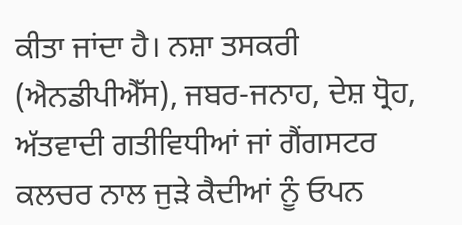ਕੀਤਾ ਜਾਂਦਾ ਹੈ। ਨਸ਼ਾ ਤਸਕਰੀ (ਐਨਡੀਪੀਐੱਸ), ਜਬਰ-ਜਨਾਹ, ਦੇਸ਼ ਧ੍ਰੋਹ, ਅੱਤਵਾਦੀ ਗਤੀਵਿਧੀਆਂ ਜਾਂ ਗੈਂਗਸਟਰ ਕਲਚਰ ਨਾਲ ਜੁੜੇ ਕੈਦੀਆਂ ਨੂੰ ਓਪਨ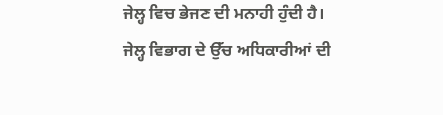ਜੇਲ੍ਹ ਵਿਚ ਭੇਜਣ ਦੀ ਮਨਾਹੀ ਹੁੰਦੀ ਹੈ। ਜੇਲ੍ਹ ਵਿਭਾਗ ਦੇ ਉੱਚ ਅਧਿਕਾਰੀਆਂ ਦੀ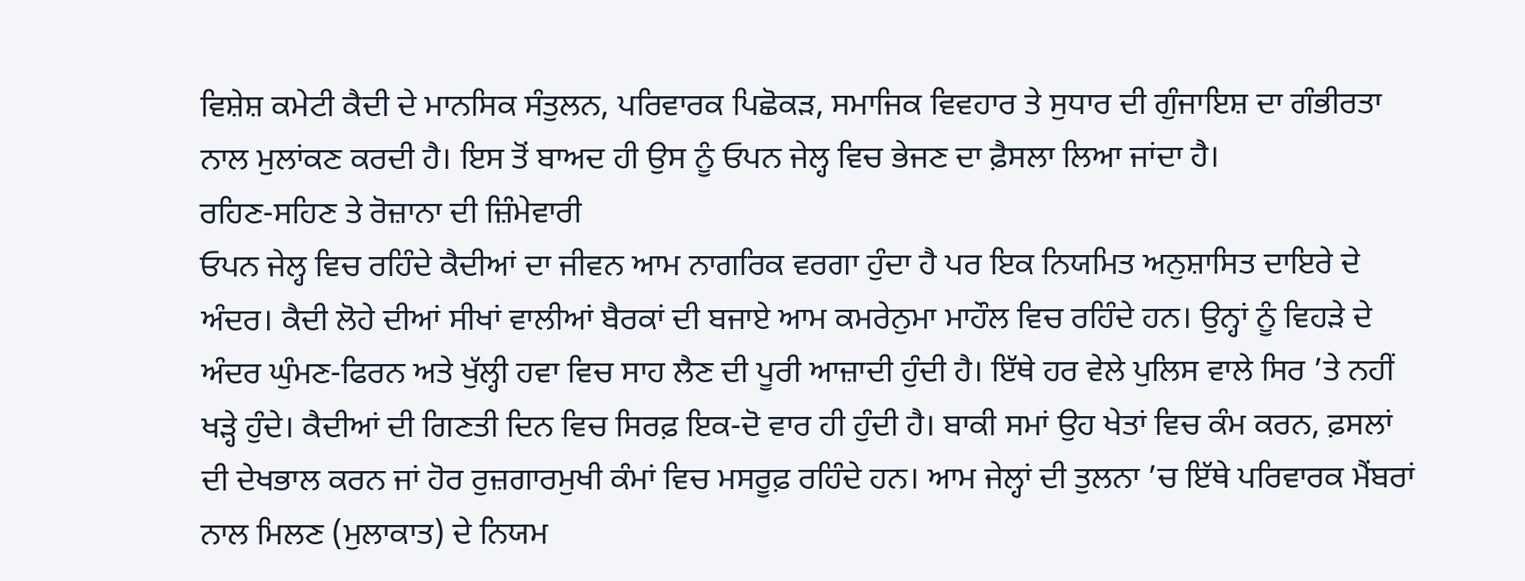ਵਿਸ਼ੇਸ਼ ਕਮੇਟੀ ਕੈਦੀ ਦੇ ਮਾਨਸਿਕ ਸੰਤੁਲਨ, ਪਰਿਵਾਰਕ ਪਿਛੋਕੜ, ਸਮਾਜਿਕ ਵਿਵਹਾਰ ਤੇ ਸੁਧਾਰ ਦੀ ਗੁੰਜਾਇਸ਼ ਦਾ ਗੰਭੀਰਤਾ ਨਾਲ ਮੁਲਾਂਕਣ ਕਰਦੀ ਹੈ। ਇਸ ਤੋਂ ਬਾਅਦ ਹੀ ਉਸ ਨੂੰ ਓਪਨ ਜੇਲ੍ਹ ਵਿਚ ਭੇਜਣ ਦਾ ਫ਼ੈਸਲਾ ਲਿਆ ਜਾਂਦਾ ਹੈ।
ਰਹਿਣ-ਸਹਿਣ ਤੇ ਰੋਜ਼ਾਨਾ ਦੀ ਜ਼ਿੰਮੇਵਾਰੀ
ਓਪਨ ਜੇਲ੍ਹ ਵਿਚ ਰਹਿੰਦੇ ਕੈਦੀਆਂ ਦਾ ਜੀਵਨ ਆਮ ਨਾਗਰਿਕ ਵਰਗਾ ਹੁੰਦਾ ਹੈ ਪਰ ਇਕ ਨਿਯਮਿਤ ਅਨੁਸ਼ਾਸਿਤ ਦਾਇਰੇ ਦੇ ਅੰਦਰ। ਕੈਦੀ ਲੋਹੇ ਦੀਆਂ ਸੀਖਾਂ ਵਾਲੀਆਂ ਬੈਰਕਾਂ ਦੀ ਬਜਾਏ ਆਮ ਕਮਰੇਨੁਮਾ ਮਾਹੌਲ ਵਿਚ ਰਹਿੰਦੇ ਹਨ। ਉਨ੍ਹਾਂ ਨੂੰ ਵਿਹੜੇ ਦੇ ਅੰਦਰ ਘੁੰਮਣ-ਫਿਰਨ ਅਤੇ ਖੁੱਲ੍ਹੀ ਹਵਾ ਵਿਚ ਸਾਹ ਲੈਣ ਦੀ ਪੂਰੀ ਆਜ਼ਾਦੀ ਹੁੰਦੀ ਹੈ। ਇੱਥੇ ਹਰ ਵੇਲੇ ਪੁਲਿਸ ਵਾਲੇ ਸਿਰ ’ਤੇ ਨਹੀਂ ਖੜ੍ਹੇ ਹੁੰਦੇ। ਕੈਦੀਆਂ ਦੀ ਗਿਣਤੀ ਦਿਨ ਵਿਚ ਸਿਰਫ਼ ਇਕ-ਦੋ ਵਾਰ ਹੀ ਹੁੰਦੀ ਹੈ। ਬਾਕੀ ਸਮਾਂ ਉਹ ਖੇਤਾਂ ਵਿਚ ਕੰਮ ਕਰਨ, ਫ਼ਸਲਾਂ ਦੀ ਦੇਖਭਾਲ ਕਰਨ ਜਾਂ ਹੋਰ ਰੁਜ਼ਗਾਰਮੁਖੀ ਕੰਮਾਂ ਵਿਚ ਮਸਰੂਫ਼ ਰਹਿੰਦੇ ਹਨ। ਆਮ ਜੇਲ੍ਹਾਂ ਦੀ ਤੁਲਨਾ ’ਚ ਇੱਥੇ ਪਰਿਵਾਰਕ ਮੈਂਬਰਾਂ ਨਾਲ ਮਿਲਣ (ਮੁਲਾਕਾਤ) ਦੇ ਨਿਯਮ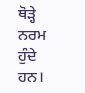ਥੋੜ੍ਹੇ ਨਰਮ ਹੁੰਦੇ ਹਨ।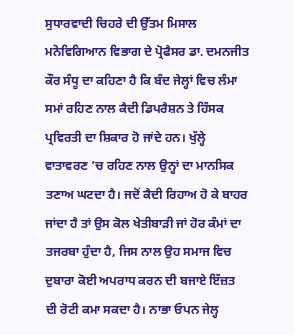ਸੁਧਾਰਵਾਦੀ ਚਿਹਰੇ ਦੀ ਉੱਤਮ ਮਿਸਾਲ
ਮਨੋਵਿਗਿਆਨ ਵਿਭਾਗ ਦੇ ਪ੍ਰੋਫੈਸਰ ਡਾ. ਦਮਨਜੀਤ ਕੌਰ ਸੰਧੂ ਦਾ ਕਹਿਣਾ ਹੈ ਕਿ ਬੰਦ ਜੇਲ੍ਹਾਂ ਵਿਚ ਲੰਮਾ ਸਮਾਂ ਰਹਿਣ ਨਾਲ ਕੈਦੀ ਡਿਪਰੈਸ਼ਨ ਤੇ ਹਿੰਸਕ ਪ੍ਰਵਿਰਤੀ ਦਾ ਸ਼ਿਕਾਰ ਹੋ ਜਾਂਦੇ ਹਨ। ਖੁੱਲ੍ਹੇ ਵਾਤਾਵਰਣ ’ਚ ਰਹਿਣ ਨਾਲ ਉਨ੍ਹਾਂ ਦਾ ਮਾਨਸਿਕ ਤਣਾਅ ਘਟਦਾ ਹੈ। ਜਦੋਂ ਕੈਦੀ ਰਿਹਾਅ ਹੋ ਕੇ ਬਾਹਰ ਜਾਂਦਾ ਹੈ ਤਾਂ ਉਸ ਕੋਲ ਖੇਤੀਬਾੜੀ ਜਾਂ ਹੋਰ ਕੰਮਾਂ ਦਾ ਤਜਰਬਾ ਹੁੰਦਾ ਹੈ, ਜਿਸ ਨਾਲ ਉਹ ਸਮਾਜ ਵਿਚ ਦੁਬਾਰਾ ਕੋਈ ਅਪਰਾਧ ਕਰਨ ਦੀ ਬਜਾਏ ਇੱਜ਼ਤ ਦੀ ਰੋਟੀ ਕਮਾ ਸਕਦਾ ਹੈ। ਨਾਭਾ ਓਪਨ ਜੇਲ੍ਹ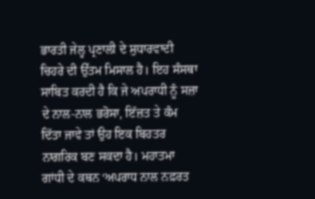ਭਾਰਤੀ ਜੇਲ੍ਹ ਪ੍ਰਣਾਲੀ ਦੇ ਸੁਧਾਰਵਾਦੀ ਚਿਹਰੇ ਦੀ ਉੱਤਮ ਮਿਸਾਲ ਹੈ। ਇਹ ਸੰਸਥਾ ਸਾਬਿਤ ਕਰਦੀ ਹੈ ਕਿ ਜੇ ਅਪਰਾਧੀ ਨੂੰ ਸਜ਼ਾ ਦੇ ਨਾਲ-ਨਾਲ ਭਰੋਸਾ, ਇੱਜ਼ਤ ਤੇ ਕੰਮ ਦਿੱਤਾ ਜਾਵੇ ਤਾਂ ਉਹ ਇਕ ਬਿਹਤਰ ਨਾਗਰਿਕ ਬਣ ਸਕਦਾ ਹੈ। ਮਹਾਤਮਾ ਗਾਂਧੀ ਦੇ ਕਥਨ ‘ਅਪਰਾਧ ਨਾਲ ਨਫ਼ਰਤ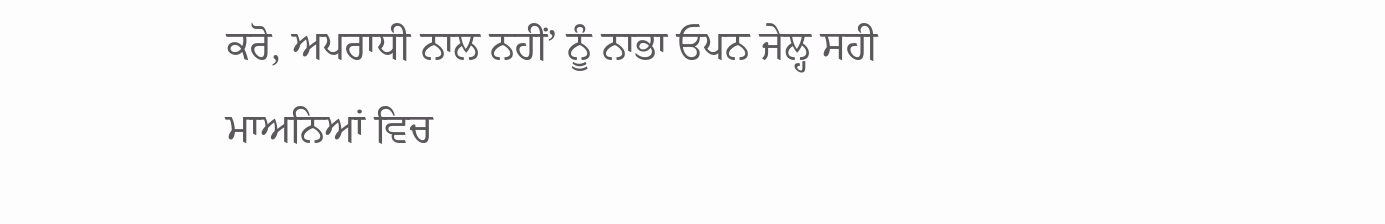ਕਰੋ, ਅਪਰਾਧੀ ਨਾਲ ਨਹੀਂ’ ਨੂੰ ਨਾਭਾ ਓਪਨ ਜੇਲ੍ਹ ਸਹੀ ਮਾਅਨਿਆਂ ਵਿਚ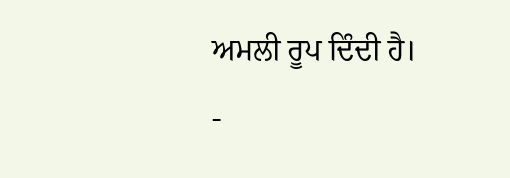ਅਮਲੀ ਰੂਪ ਦਿੰਦੀ ਹੈ।
-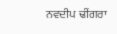ਨਵਦੀਪ ਢੀਂਗਰਾ